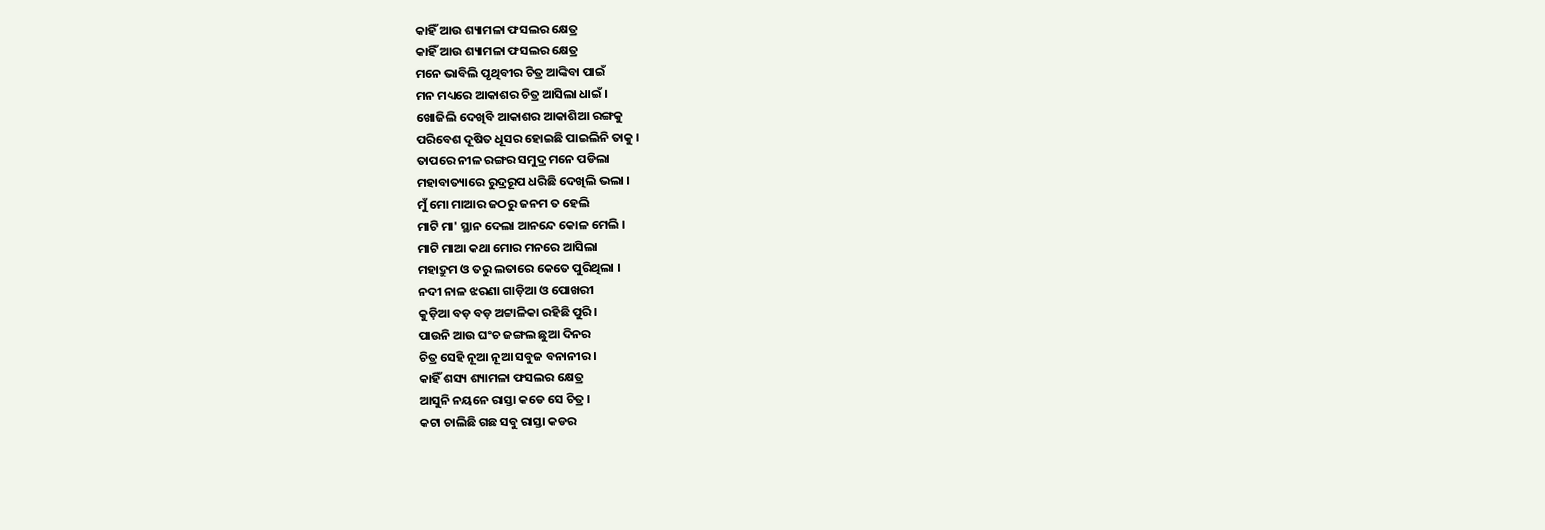କାହିଁ ଆଉ ଶ୍ୟାମଳା ଫସଲର କ୍ଷେତ୍ର
କାହିଁ ଆଉ ଶ୍ୟାମଳା ଫସଲର କ୍ଷେତ୍ର
ମନେ ଭାବିଲି ପୃଥିବୀର ଚିତ୍ର ଆଙ୍କିବା ପାଇଁ
ମନ ମଧ୍ୟରେ ଆକାଶର ଚିତ୍ର ଆସିଲା ଧାଇଁ ।
ଖୋଜିଲି ଦେଖିବି ଆକାଶର ଆକାଶିଆ ରଙ୍ଗକୁ
ପରିବେଶ ଦୂଷିତ ଧୂସର ହୋଇଛି ପାଇଲିନି ତାକୁ ।
ତାପରେ ନୀଳ ରଙ୍ଗର ସମୁଦ୍ର ମନେ ପଡିଲା
ମହାବାତ୍ୟାରେ ରୁଦ୍ରରୂପ ଧରିଛି ଦେଖିଲି ଭଲା ।
ମୁଁ ମୋ ମାଆର ଜଠରୁ ଜନମ ତ ହେଲି
ମାଟି ମା' ସ୍ଥାନ ଦେଲା ଆନନ୍ଦେ କୋଳ ମେଲି ।
ମାଟି ମାଆ କଥା ମୋର ମନରେ ଆସିଲା
ମହାଦ୍ରୁମ ଓ ତରୁ ଲତାରେ କେତେ ପୁରିଥିଲା ।
ନଦୀ ନାଳ ଝରଣା ଗାଡ଼ିଆ ଓ ପୋଖରୀ
କୁଡ଼ିଆ ବଡ଼ ବଡ଼ ଅଟ୍ଟାଳିକା ରହିଛି ପୁରି ।
ପାଉନି ଆଉ ଘଂଚ ଜଙ୍ଗଲ ଛୁଆ ଦିନର
ଚିତ୍ର ସେହି ନୂଆ ନୂଆ ସବୁଜ ବନାନୀର ।
କାହିଁ ଶସ୍ୟ ଶ୍ୟାମଳା ଫସଲର କ୍ଷେତ୍ର
ଆସୁନି ନୟନେ ରାସ୍ତା କଡେ ସେ ଚିତ୍ର ।
କଟା ଚାଲିଛି ଗଛ ସବୁ ରାସ୍ତା କଡର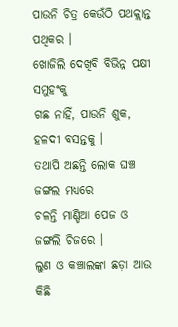ପାଉନି ଚିତ୍ର କେଉଁଠି ପଥକ୍ଲାନ୍ତ ପଥିକର ।
ଖୋଜିଲି ଦେଖିବି ବିଭିନ୍ନ ପକ୍ଷୀ ସମୁହଂକୁ
ଗଛ ନାହିଁ, ପାଉନି ଶୁକ, ହଳଦୀ ବସନ୍ତକୁ ।
ତଥାପି ଅଛନ୍ତି ଲୋକ ଘଞ୍ଚ ଜଙ୍ଗଲ ମଧ୍ୟରେ
ଚଳନ୍ତି ମାଣ୍ଡିଆ ପେଜ ଓ ଜଙ୍ଗଲି ଚିଜରେ ।
ଲୁଣ ଓ କଞ୍ଚାଲଙ୍କା ଛଡ଼ା ଆଉ କିଛି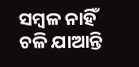ସମ୍ବଳ ନାହିଁ
ଚଳି ଯାଆନ୍ତି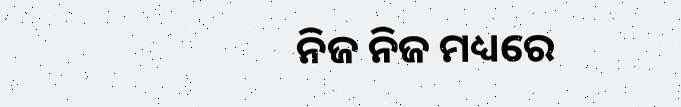ନିଜ ନିଜ ମଧ୍ୟରେ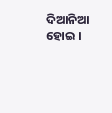ଦିଆନିଆ ହୋଇ ।